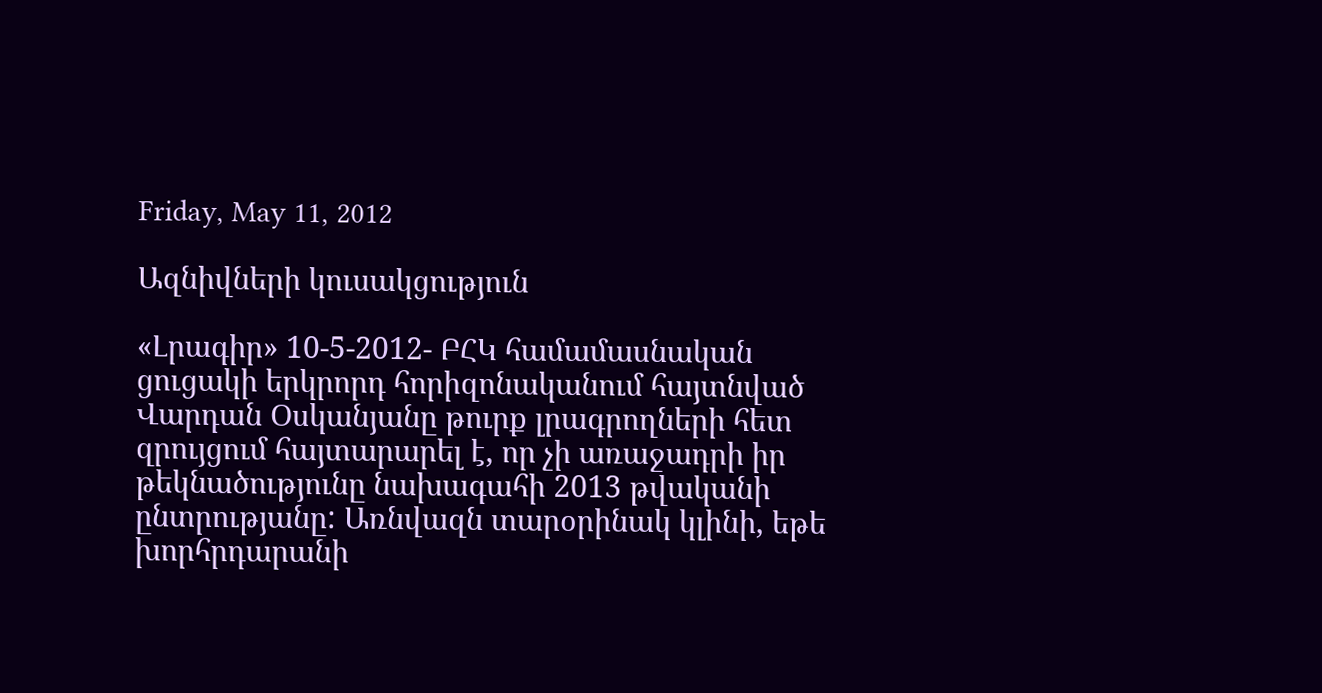Friday, May 11, 2012

Ազնիվների կուսակցություն

«Լրագիր» 10-5-2012- ԲՀԿ համամասնական ցուցակի երկրորդ հորիզոնականում հայտնված Վարդան Օսկանյանը թուրք լրագրողների հետ զրույցում հայտարարել է, որ չի առաջադրի իր թեկնածությունը նախագահի 2013 թվականի ընտրությանը: Առնվազն տարօրինակ կլինի, եթե խորհրդարանի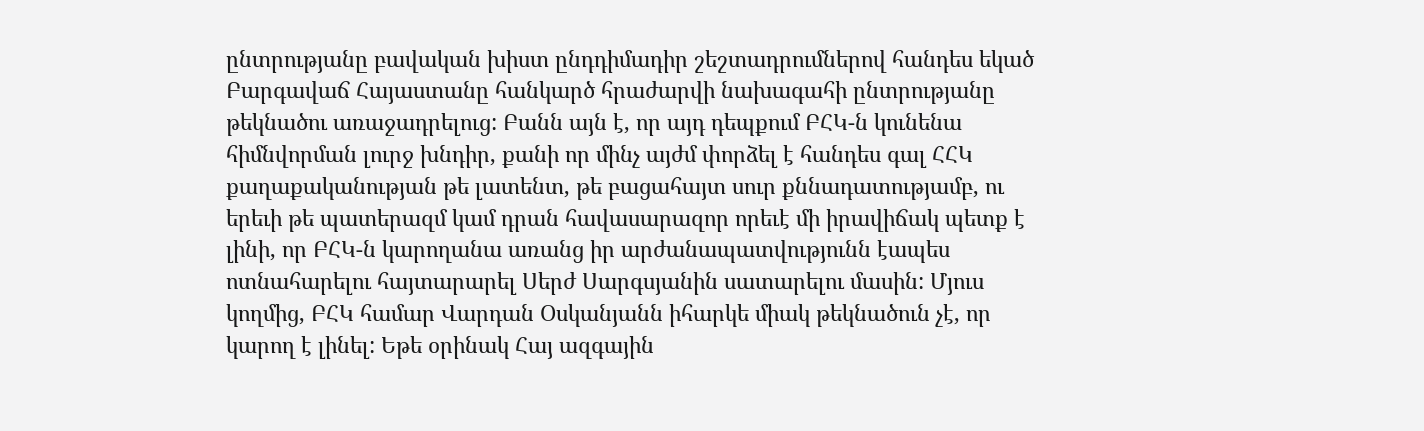ընտրությանը բավական խիստ ընդդիմադիր շեշտադրումներով հանդես եկած Բարգավաճ Հայաստանը հանկարծ հրաժարվի նախագահի ընտրությանը թեկնածու առաջադրելուց: Բանն այն է, որ այդ դեպքում ԲՀԿ-ն կունենա հիմնվորման լուրջ խնդիր, քանի որ մինչ այժմ փորձել է հանդես գալ ՀՀԿ քաղաքականության թե լատենտ, թե բացահայտ սուր քննադատությամբ, ու երեւի թե պատերազմ կամ դրան հավասարազոր որեւէ մի իրավիճակ պետք է լինի, որ ԲՀԿ-ն կարողանա առանց իր արժանապատվությունն էապես ոտնահարելու հայտարարել Սերժ Սարգսյանին սատարելու մասին: Մյուս կողմից, ԲՀԿ համար Վարդան Օսկանյանն իհարկե միակ թեկնածուն չէ, որ կարող է լինել: Եթե օրինակ Հայ ազգային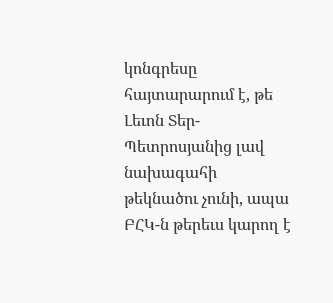կոնգրեսը հայտարարում է, թե Լեւոն Տեր-Պետրոսյանից լավ նախագահի թեկնածու չունի, ապա ԲՀԿ-ն թերեւս կարող է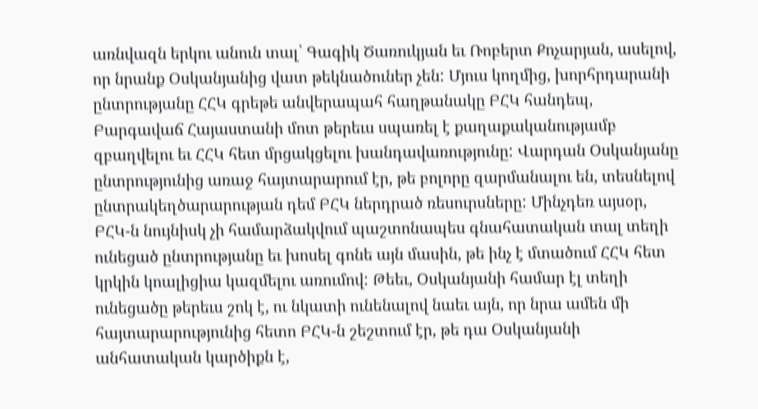առնվազն երկու անուն տալ՝ Գագիկ Ծառուկյան եւ Ռոբերտ Քոչարյան, ասելով, որ նրանք Օսկանյանից վատ թեկնածուներ չեն: Մյուս կողմից, խորհրդարանի ընտրությանը ՀՀԿ գրեթե անվերապահ հաղթանակը ԲՀԿ հանդեպ, Բարգավաճ Հայաստանի մոտ թերեւս սպառել է քաղաքականությամբ զբաղվելու եւ ՀՀԿ հետ մրցակցելու խանդավառությունը: Վարդան Օսկանյանը ընտրությունից առաջ հայտարարում էր, թե բոլորը զարմանալու են, տեսնելով ընտրակեղծարարության դեմ ԲՀԿ ներդրած ռեսուրսները: Մինչդեռ այսօր, ԲՀԿ-ն նույնիսկ չի համարձակվում պաշտոնապես գնահատական տալ տեղի ունեցած ընտրությանը եւ խոսել գոնե այն մասին, թե ինչ է մտածում ՀՀԿ հետ կրկին կոալիցիա կազմելու առումով: Թեեւ, Օսկանյանի համար էլ տեղի ունեցածը թերեւս շոկ է, ու նկատի ունենալով նաեւ այն, որ նրա ամեն մի հայտարարությունից հետո ԲՀԿ-ն շեշտում էր, թե դա Օսկանյանի անհատական կարծիքն է,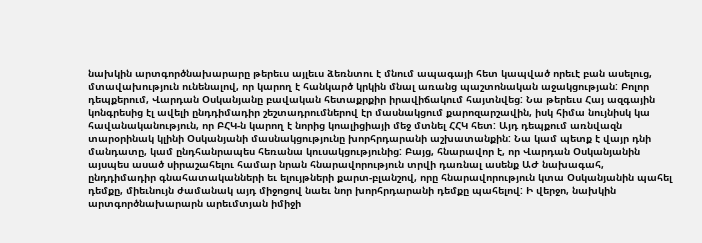նախկին արտգործնախարարը թերեւս այլեւս ձեռնտու է մնում ապագայի հետ կապված որեւէ բան ասելուց, մտավախություն ունենալով, որ կարող է հանկարծ կրկին մնալ առանց պաշտոնական աջակցության: Բոլոր դեպքերում, Վարդան Օսկանյանը բավական հետաքրքիր իրավիճակում հայտնվեց: Նա թերեւս Հայ ազգային կոնգրեսից էլ ավելի ընդդիմադիր շեշտադրումներով էր մասնակցում քարոզարշավին, իսկ հիմա նույնիսկ կա հավանականություն, որ ԲՀԿ-ն կարող է նորից կոալիցիայի մեջ մտնել ՀՀԿ հետ: Այդ դեպքում առնվազն տարօրինակ կլինի Օսկանյանի մասնակցությունը խորհրդարանի աշխատանքին: Նա կամ պետք է վայր դնի մանդատը, կամ ընդհանրապես հեռանա կուսակցությունից: Բայց, հնարավոր է, որ Վարդան Օսկանյանին այսպես ասած սիրաշահելու համար նրան հնարավորություն տրվի դառնալ ասենք ԱԺ նախագահ, ընդդիմադիր գնահատականների եւ ելույթների քարտ-բլանշով, որը հնարավորություն կտա Օսկանյանին պահել դեմքը, միեւնույն ժամանակ այդ միջոցով նաեւ նոր խորհրդարանի դեմքը պահելով: Ի վերջո, նախկին արտգործնախարարն արեւմտյան իմիջի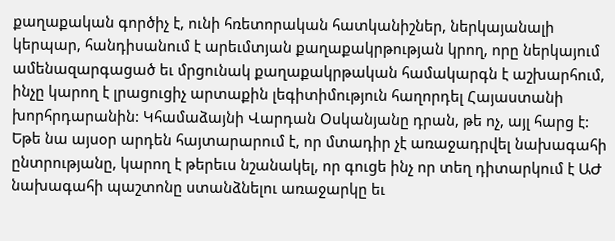քաղաքական գործիչ է, ունի հռետորական հատկանիշներ, ներկայանալի կերպար, հանդիսանում է արեւմտյան քաղաքակրթության կրող, որը ներկայում ամենազարգացած եւ մրցունակ քաղաքակրթական համակարգն է աշխարհում, ինչը կարող է լրացուցիչ արտաքին լեգիտիմություն հաղորդել Հայաստանի խորհրդարանին: Կհամաձայնի Վարդան Օսկանյանը դրան, թե ոչ, այլ հարց է: Եթե նա այսօր արդեն հայտարարում է, որ մտադիր չէ առաջադրվել նախագահի ընտրությանը, կարող է թերեւս նշանակել, որ գուցե ինչ որ տեղ դիտարկում է ԱԺ նախագահի պաշտոնը ստանձնելու առաջարկը եւ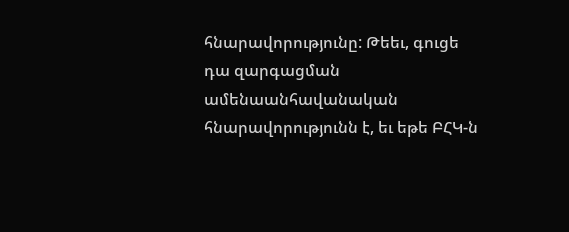հնարավորությունը: Թեեւ, գուցե դա զարգացման ամենաանհավանական հնարավորությունն է, եւ եթե ԲՀԿ-ն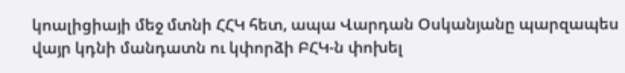կոալիցիայի մեջ մտնի ՀՀԿ հետ, ապա Վարդան Օսկանյանը պարզապես վայր կդնի մանդատն ու կփորձի ԲՀԿ-ն փոխել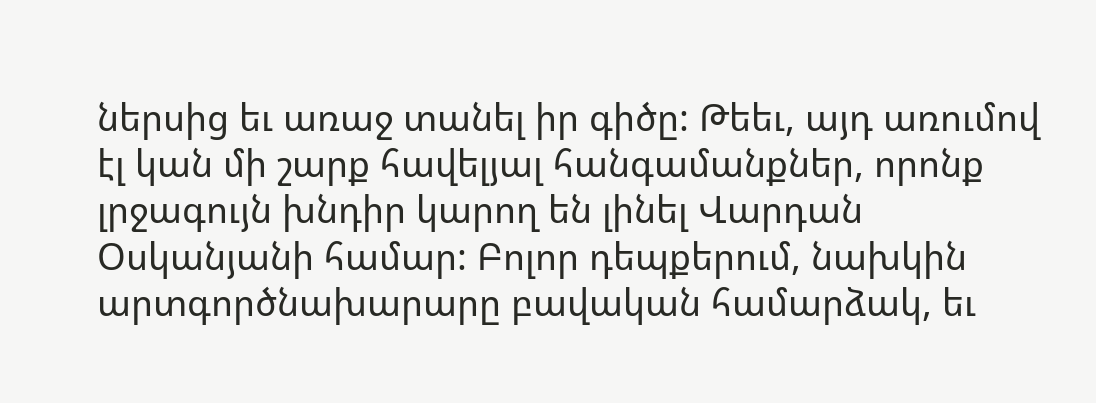ներսից եւ առաջ տանել իր գիծը: Թեեւ, այդ առումով էլ կան մի շարք հավելյալ հանգամանքներ, որոնք լրջագույն խնդիր կարող են լինել Վարդան Օսկանյանի համար: Բոլոր դեպքերում, նախկին արտգործնախարարը բավական համարձակ, եւ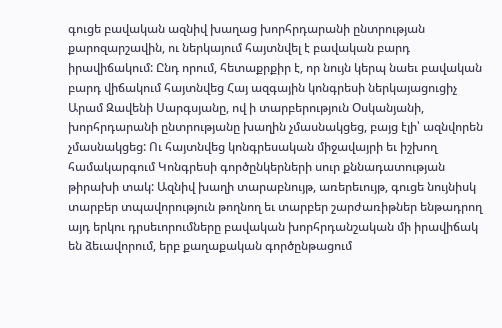գուցե բավական ազնիվ խաղաց խորհրդարանի ընտրության քարոզարշավին, ու ներկայում հայտնվել է բավական բարդ իրավիճակում: Ընդ որում, հետաքրքիր է, որ նույն կերպ նաեւ բավական բարդ վիճակում հայտնվեց Հայ ազգային կոնգրեսի ներկայացուցիչ Արամ Զավենի Սարգսյանը, ով ի տարբերություն Օսկանյանի, խորհրդարանի ընտրությանը խաղին չմասնակցեց, բայց էլի՝ ազնվորեն չմասնակցեց: Ու հայտնվեց կոնգրեսական միջավայրի եւ իշխող համակարգում Կոնգրեսի գործընկերների սուր քննադատության թիրախի տակ: Ազնիվ խաղի տարաբնույթ, առերեւույթ, գուցե նույնիսկ տարբեր տպավորություն թողնող եւ տարբեր շարժառիթներ ենթադրող այդ երկու դրսեւորումները բավական խորհրդանշական մի իրավիճակ են ձեւավորում, երբ քաղաքական գործընթացում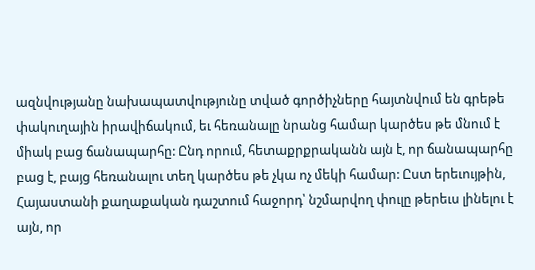ազնվությանը նախապատվությունը տված գործիչները հայտնվում են գրեթե փակուղային իրավիճակում, եւ հեռանալը նրանց համար կարծես թե մնում է միակ բաց ճանապարհը: Ընդ որում, հետաքրքրականն այն է, որ ճանապարհը բաց է, բայց հեռանալու տեղ կարծես թե չկա ոչ մեկի համար: Ըստ երեւույթին, Հայաստանի քաղաքական դաշտում հաջորդ՝ նշմարվող փուլը թերեւս լինելու է այն, որ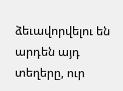ձեւավորվելու են արդեն այդ տեղերը, ուր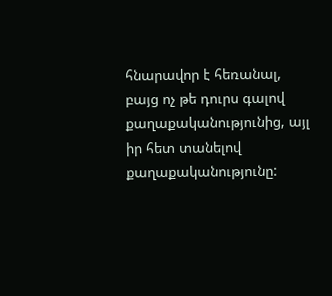հնարավոր է հեռանալ, բայց ոչ թե դուրս գալով քաղաքականությունից, այլ իր հետ տանելով քաղաքականությունը: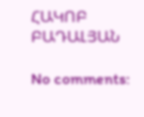ՀԱԿՈԲ ԲԱԴԱԼՅԱՆ

No comments: